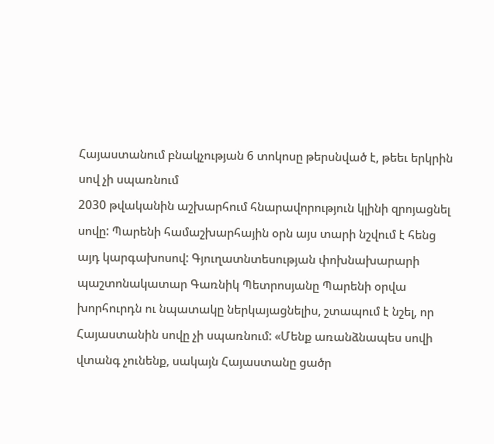Հայաստանում բնակչության 6 տոկոսը թերսնված է, թեեւ երկրին սով չի սպառնում
2030 թվականին աշխարհում հնարավորություն կլինի զրոյացնել սովը: Պարենի համաշխարհային օրն այս տարի նշվում է հենց այդ կարգախոսով: Գյուղատնտեսության փոխնախարարի պաշտոնակատար Գառնիկ Պետրոսյանը Պարենի օրվա խորհուրդն ու նպատակը ներկայացնելիս, շտապում է նշել, որ Հայաստանին սովը չի սպառնում: «Մենք առանձնապես սովի վտանգ չունենք, սակայն Հայաստանը ցածր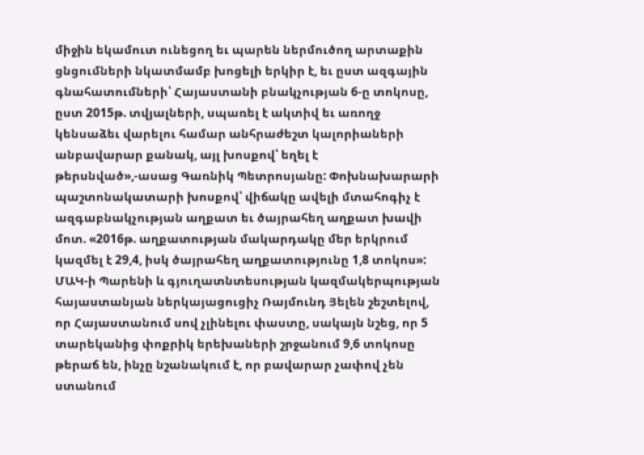միջին եկամուտ ունեցող եւ պարեն ներմուծող արտաքին ցնցումների նկատմամբ խոցելի երկիր է, եւ ըստ ազգային գնահատումների՝ Հայաստանի բնակչության 6-ը տոկոսը, ըստ 2015թ. տվյալների, սպառել է ակտիվ եւ առողջ կենսաձեւ վարելու համար անհրաժեշտ կալորիաների անբավարար քանակ, այլ խոսքով՝ եղել է թերսնված»,-ասաց Գառնիկ Պետրոսյանը: Փոխնախարարի պաշտոնակատարի խոսքով՝ վիճակը ավելի մտահոգիչ է ազգաբնակչության աղքատ եւ ծայրահեղ աղքատ խավի մոտ. «2016թ. աղքատության մակարդակը մեր երկրում կազմել է 29,4, իսկ ծայրահեղ աղքատությունը 1,8 տոկոս»: ՄԱԿ-ի Պարենի և գյուղատնտեսության կազմակերպության հայաստանյան ներկայացուցիչ Ռայմունդ Յելեն շեշտելով, որ Հայաստանում սով չլինելու փաստը, սակայն նշեց, որ 5 տարեկանից փոքրիկ երեխաների շրջանում 9,6 տոկոսը թերաճ են, ինչը նշանակում է, որ բավարար չափով չեն ստանում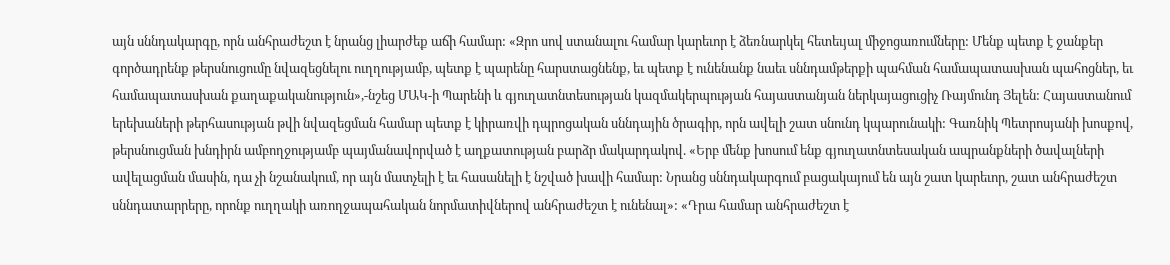այն սննդակարգը, որն անհրաժեշտ է նրանց լիարժեք աճի համար: «Զրո սով ստանալու համար կարեւոր է ձեռնարկել հետեւյալ միջոցառումները: Մենք պետք է ջանքեր գործադրենք թերսնուցումը նվազեցնելու ուղղությամբ, պետք է պարենը հարստացնենք, եւ պետք է ունենանք նաեւ սննդամթերքի պահման համապատասխան պահոցներ, եւ համապատասխան քաղաքականություն»,-նշեց ՄԱԿ-ի Պարենի և գյուղատնտեսության կազմակերպության հայաստանյան ներկայացուցիչ Ռայմունդ Յելեն: Հայաստանում երեխաների թերհասության թվի նվազեցման համար պետք է կիրառվի դպրոցական սննդային ծրագիր, որն ավելի շատ սնունդ կպարունակի: Գառնիկ Պետրոսյանի խոսքով, թերսնուցման խնդիրն ամբողջությամբ պայմանավորված է աղքատության բարձր մակարդակով. «Երբ մենք խոսում ենք գյուղատնտեսական ապրանքների ծավալների ավելացման մասին, դա չի նշանակում, որ այն մատչելի է եւ հասանելի է նշված խավի համար: Նրանց սննդակարգում բացակայում են այն շատ կարեւոր, շատ անհրաժեշտ սննդատարրերը, որոնք ուղղակի առողջապահական նորմատիվներով անհրաժեշտ է ունենալ»: «Դրա համար անհրաժեշտ է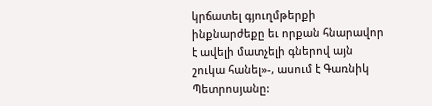կրճատել գյուղմթերքի ինքնարժեքը եւ որքան հնարավոր է ավելի մատչելի գներով այն շուկա հանել»-, ասում է Գառնիկ Պետրոսյանը: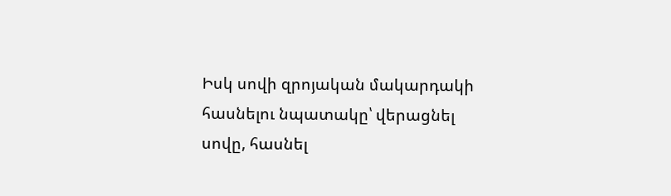Իսկ սովի զրոյական մակարդակի հասնելու նպատակը՝ վերացնել սովը, հասնել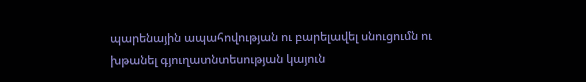պարենային ապահովության ու բարելավել սնուցումն ու խթանել գյուղատնտեսության կայուն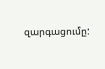զարգացումը: